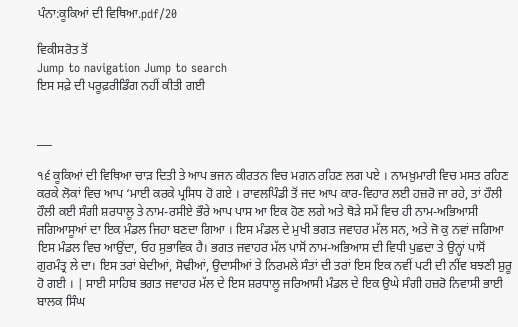ਪੰਨਾ:ਕੂਕਿਆਂ ਦੀ ਵਿਥਿਆ.pdf/20

ਵਿਕੀਸਰੋਤ ਤੋਂ
Jump to navigation Jump to search
ਇਸ ਸਫ਼ੇ ਦੀ ਪਰੂਫ਼ਰੀਡਿੰਗ ਨਹੀਂ ਕੀਤੀ ਗਈ


___

੧੬ ਕੂਕਿਆਂ ਦੀ ਵਿਥਿਆ ਚਾੜ ਦਿਤੀ ਤੇ ਆਪ ਭਜਨ ਕੀਰਤਨ ਵਿਚ ਮਗਨ ਰਹਿਣ ਲਗ ਪਏ । ਨਾਮਖ਼ੁਮਾਰੀ ਵਿਚ ਮਸਤ ਰਹਿਣ ਕਰਕੇ ਲੋਕਾਂ ਵਿਚ ਆਪ ‘ਮਾਈ ਕਰਕੇ ਪ੍ਰਸਿਧ ਹੋ ਗਏ । ਰਾਵਲਪਿੰਡੀ ਤੋਂ ਜਦ ਆਪ ਕਾਰ-ਵਿਹਾਰ ਲਈ ਹਜ਼ਰੋ ਜਾ ਰਹੇ, ਤਾਂ ਹੌਲੀ ਹੌਲੀ ਕਈ ਸੰਗੀ ਸ਼ਰਧਾਲੂ ਤੇ ਨਾਮ-ਰਸੀਏ ਭੌਰੇ ਆਪ ਪਾਸ ਆ ਇਕ ਹੋਣ ਲਗੇ ਅਤੇ ਥੋੜੇ ਸਮੇਂ ਵਿਚ ਹੀ ਨਾਮ-ਅਭਿਆਸੀ ਜਗਿਆਸੂਆਂ ਦਾ ਇਕ ਮੰਡਲ ਜਿਹਾ ਬਣਦਾ ਗਿਆ । ਇਸ ਮੰਡਲ ਦੇ ਮੁਖੀ ਭਗਤ ਜਵਾਹਰ ਮੱਲ ਸਨ, ਅਤੇ ਜੋ ਕੁ ਨਵਾਂ ਜਗਿਆ ਇਸ ਮੰਡਲ ਵਿਚ ਆਉਂਦਾ, ਓਹ ਸੁਭਾਵਿਕ ਹੈ। ਭਗਤ ਜਵਾਹਰ ਮੱਲ ਪਾਸੋਂ ਨਾਮ-ਅਭਿਆਸ ਦੀ ਵਿਧੀ ਪੁਛਦਾ ਤੇ ਉਨ੍ਹਾਂ ਪਾਸੋਂ ਗੁਰਮੰਤ੍ਰ ਲੇ ਦਾ। ਇਸ ਤਰਾਂ ਬੇਦੀਆਂ, ਸੋਢੀਆਂ, ਉਦਾਸੀਆਂ ਤੇ ਨਿਰਮਲੇ ਸੰਤਾਂ ਦੀ ਤਰਾਂ ਇਸ ਇਕ ਨਵੀਂ ਪਟੀ ਦੀ ਨੀਂਵ ਬਝਣੀ ਸ਼ੁਰੂ ਹੋ ਗਈ । | ਸਾਈ ਸਾਹਿਬ ਭਗਤ ਜਵਾਹਰ ਮੱਲ ਦੇ ਇਸ ਸ਼ਰਧਾਲੂ ਜਰਿਆਸੀ ਮੰਡਲ ਦੇ ਇਕ ਉਘੇ ਸੰਗੀ ਹਜ਼ਰੋ ਨਿਵਾਸੀ ਭਾਈ ਬਾਲਕ ਸਿੰਘ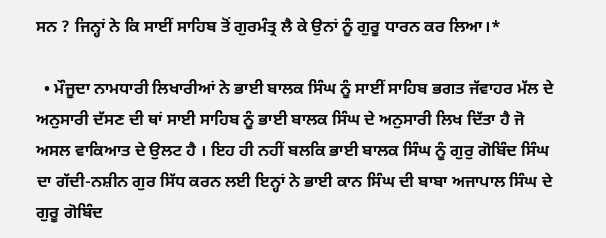ਸਨ ? ਜਿਨ੍ਹਾਂ ਨੇ ਕਿ ਸਾਈਂ ਸਾਹਿਬ ਤੋਂ ਗੁਰਮੰਤ੍ਰ ਲੈ ਕੇ ਉਨਾਂ ਨੂੰ ਗੁਰੂ ਧਾਰਨ ਕਰ ਲਿਆ।*

  • ਮੌਜੂਦਾ ਨਾਮਧਾਰੀ ਲਿਖਾਰੀਆਂ ਨੇ ਭਾਈ ਬਾਲਕ ਸਿੰਘ ਨੂੰ ਸਾਈਂ ਸਾਹਿਬ ਭਗਤ ਜੱਵਾਹਰ ਮੱਲ ਦੇ ਅਨੁਸਾਰੀ ਦੱਸਣ ਦੀ ਥਾਂ ਸਾਈ ਸਾਹਿਬ ਨੂੰ ਭਾਈ ਬਾਲਕ ਸਿੰਘ ਦੇ ਅਨੁਸਾਰੀ ਲਿਖ ਦਿੱਤਾ ਹੈ ਜੋ ਅਸਲ ਵਾਕਿਆਤ ਦੇ ਉਲਟ ਹੈ । ਇਹ ਹੀ ਨਹੀਂ ਬਲਕਿ ਭਾਈ ਬਾਲਕ ਸਿੰਘ ਨੂੰ ਗੁਰੁ ਗੋਬਿੰਦ ਸਿੰਘ ਦਾ ਗੱਦੀ-ਨਸ਼ੀਨ ਗੁਰ ਸਿੱਧ ਕਰਨ ਲਈ ਇਨ੍ਹਾਂ ਨੇ ਭਾਈ ਕਾਨ ਸਿੰਘ ਦੀ ਬਾਬਾ ਅਜਾਪਾਲ ਸਿੰਘ ਦੇ ਗੁਰੂ ਗੋਬਿੰਦ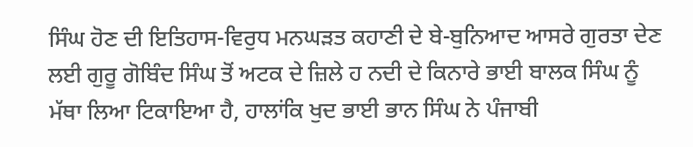ਸਿੰਘ ਹੋਣ ਦੀ ਇਤਿਹਾਸ-ਵਿਰੁਧ ਮਨਘੜਤ ਕਹਾਣੀ ਦੇ ਬੇ-ਬੁਨਿਆਦ ਆਸਰੇ ਗੁਰਤਾ ਦੇਣ ਲਈ ਗੁਰੂ ਗੋਬਿੰਦ ਸਿੰਘ ਤੋਂ ਅਟਕ ਦੇ ਜ਼ਿਲੇ ਹ ਨਦੀ ਦੇ ਕਿਨਾਰੇ ਭਾਈ ਬਾਲਕ ਸਿੰਘ ਨੂੰ ਮੱਥਾ ਲਿਆ ਟਿਕਾਇਆ ਹੈ, ਹਾਲਾਂਕਿ ਖੁਦ ਭਾਈ ਭਾਨ ਸਿੰਘ ਨੇ ਪੰਜਾਬੀ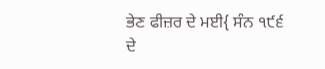ਭੇਣ ਫੀਜ਼ਰ ਦੇ ਮਈ{ ਸੰਨ ੧੯੬ ਦੇ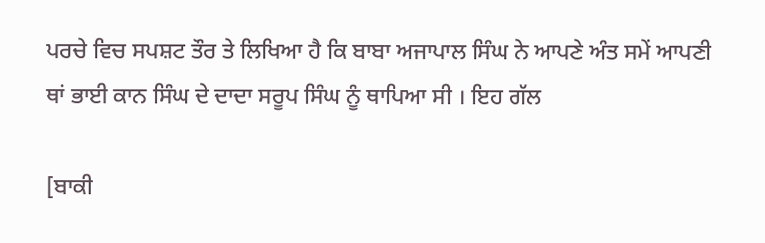ਪਰਚੇ ਵਿਚ ਸਪਸ਼ਟ ਤੌਰ ਤੇ ਲਿਖਿਆ ਹੈ ਕਿ ਬਾਬਾ ਅਜਾਪਾਲ ਸਿੰਘ ਨੇ ਆਪਣੇ ਅੰਤ ਸਮੇਂ ਆਪਣੀ ਥਾਂ ਭਾਈ ਕਾਨ ਸਿੰਘ ਦੇ ਦਾਦਾ ਸਰੂਪ ਸਿੰਘ ਨੂੰ ਥਾਪਿਆ ਸੀ । ਇਹ ਗੱਲ

[ਬਾਕੀ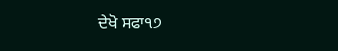ਦੇਖੋ ਸਫਾ੧੭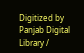Digitized by Panjab Digital Library /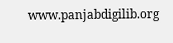www.panjabdigilib.org